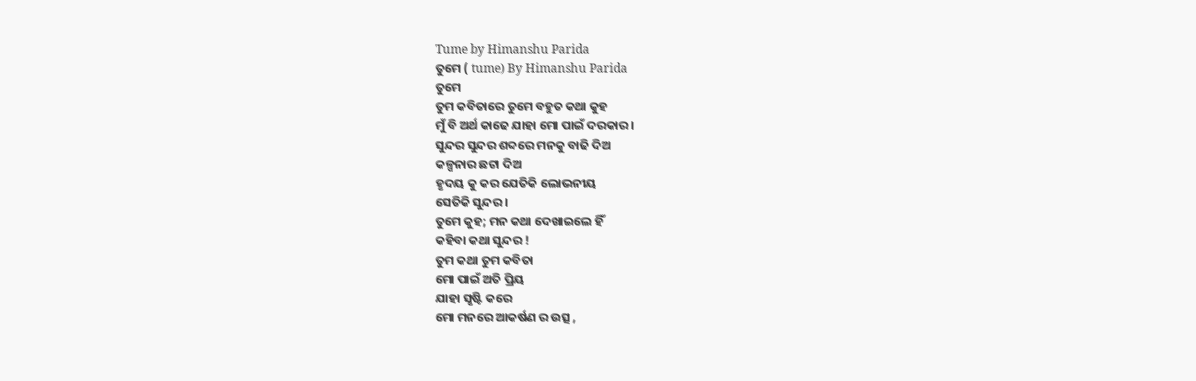Tume by Himanshu Parida
ତୁମେ ( tume) By Himanshu Parida
ତୁମେ
ତୁମ କବିତାରେ ତୁମେ ବହୁତ କଥା କୁହ
ମୁଁ ବି ଅର୍ଥ କାଢେ ଯାହା ମୋ ପାଇଁ ଦରକାର ।
ସୁନ୍ଦର ସୁନ୍ଦର ଶବ୍ଦରେ ମନକୁ ବାଢି ଦିଅ
କଳ୍ପନାର ଛଟା ଦିଅ
ହୃଦୟ କୁ କର ଯେତିକି ଲୋଭନୀୟ
ସେତିକି ସୁନ୍ଦର ।
ତୁମେ କୁହ; ମନ କଥା ଦେଖାଇଲେ ହିଁ
କହିବା କଥା ସୁନ୍ଦର !
ତୁମ କଥା ତୁମ କବିତା
ମୋ ପାଇଁ ଅତି ପ୍ରିୟ
ଯାହା ସୃଷ୍ଟି କରେ
ମୋ ମନରେ ଆକର୍ଷଣ ର ଉତ୍ସ ,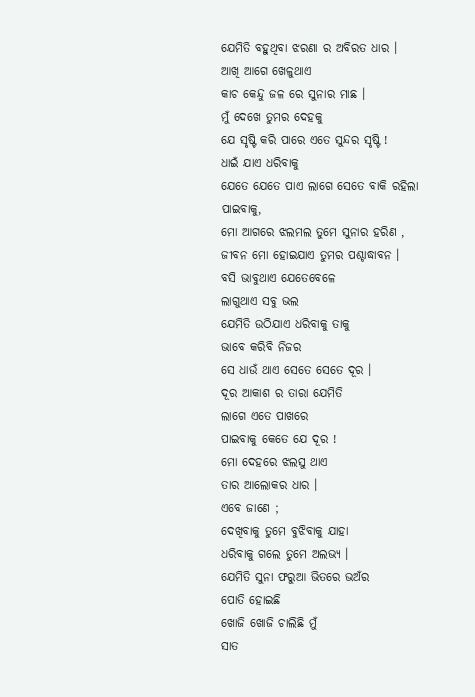ଯେମିତି ବହୁଥିବା ଝରଣା ର ଅବିରତ ଧାର ।
ଆଖି ଆଗେ ଖେଳୁଥାଏ
କାଚ କେନ୍ଦୁ ଜଳ ରେ ସୁନାର ମାଛ ।
ମୁଁ ଦେଖେ ତୁମର ଦେହକୁ
ଯେ ସୃଷ୍ଟି କରି ପାରେ ଏତେ ସୁନ୍ଦର ସୃଷ୍ଟି !
ଧାଇଁ ଯାଏ ଧରିବାକୁ
ଯେତେ ଯେତେ ପାଏ ଲାଗେ ସେତେ ବାକି ରହିଲା
ପାଇବାକୁ,
ମୋ ଆଗରେ ଝଲମଲ ତୁମେ ସୁନାର ହରିଣ ,
ଜୀବନ ମୋ ହୋଇଯାଏ ତୁମର ପଶ୍ଚାଦ୍ଧାବନ ।
ବସି ଭାବୁଥାଏ ଯେତେବେଳେ
ଲାଗୁଥାଏ ସବୁ ଭଲ
ଯେମିତି ଉଠିଯାଏ ଧରିବାକୁ ତାକୁ
ଭାବେ କରିବି ନିଜର
ସେ ଧାଉଁ ଥାଏ ସେତେ ସେତେ ଦୂର ।
ଦୂର ଆକାଶ ର ତାରା ଯେମିତି
ଲାଗେ ଏତେ ପାଖରେ
ପାଇବାକୁ କେତେ ଯେ ଦୂର !
ମୋ ଦେହରେ ଝଲସୁ ଥାଏ
ତାର ଆଲୋକର ଧାର ।
ଏବେ ଜାଣେ ;
ଦେଖିବାକୁ ତୁମେ ବୁଝିବାକୁ ଯାହା
ଧରିବାକୁ ଗଲେ ତୁମେ ଅଲଭ୍ୟ ।
ଯେମିତି ସୁନା ଫରୁଆ ଭିତରେ ଭଅଁର
ପୋତି ହୋଇଛି
ଖୋଜି ଖୋଜି ଚାଲିଛି ମୁଁ
ସାତ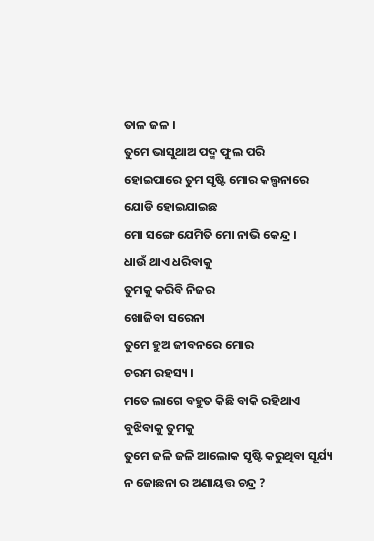ତାଳ ଜଳ ।
ତୁମେ ଭାସୁଥାଅ ପଦ୍ମ ଫୁଲ ପରି
ହୋଇପାରେ ତୁମ ସୃଷ୍ଟି ମୋର କଲ୍ପନାରେ
ଯୋଡି ହୋଇଯାଇଛ
ମୋ ସଙ୍ଗେ ଯେମିତି ମୋ ନାଭି କେନ୍ଦ୍ର ।
ଧାଉଁ ଥାଏ ଧରିବାକୁ
ତୁମକୁ କରିବି ନିଜର
ଖୋଜିବା ସରେନା
ତୁମେ ହୁଅ ଜୀବନରେ ମୋର
ଚରମ ରହସ୍ୟ ।
ମତେ ଲାଗେ ବହୁତ କିଛି ବାକି ରହିଥାଏ
ବୁଝିବାକୁ ତୁମକୁ
ତୁମେ ଜଳି ଜଳି ଆଲୋକ ସୃଷ୍ଟି କରୁଥିବା ସୂର୍ଯ୍ୟ
ନ ଜୋଛନା ର ଅଣାୟତ୍ତ ଚନ୍ଦ୍ର ?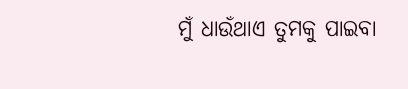ମୁଁ ଧାଉଁଥାଏ ତୁମକୁ ପାଇବା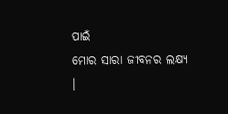ପାଇଁ
ମୋର ସାରା ଜୀବନର ଲକ୍ଷ୍ୟ ।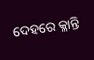ଦେହରେ କ୍ଳାନ୍ତି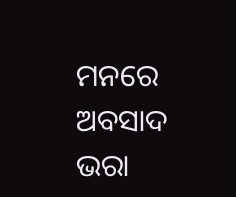ମନରେ ଅବସାଦ ଭରା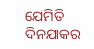ଯେମିତି ଦିନଯାକର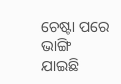ଚେଷ୍ଟା ପରେ
ଭାଙ୍ଗି ଯାଇଛି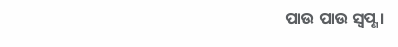ପାଉ ପାଉ ସ୍ଵପ୍ଣ ।